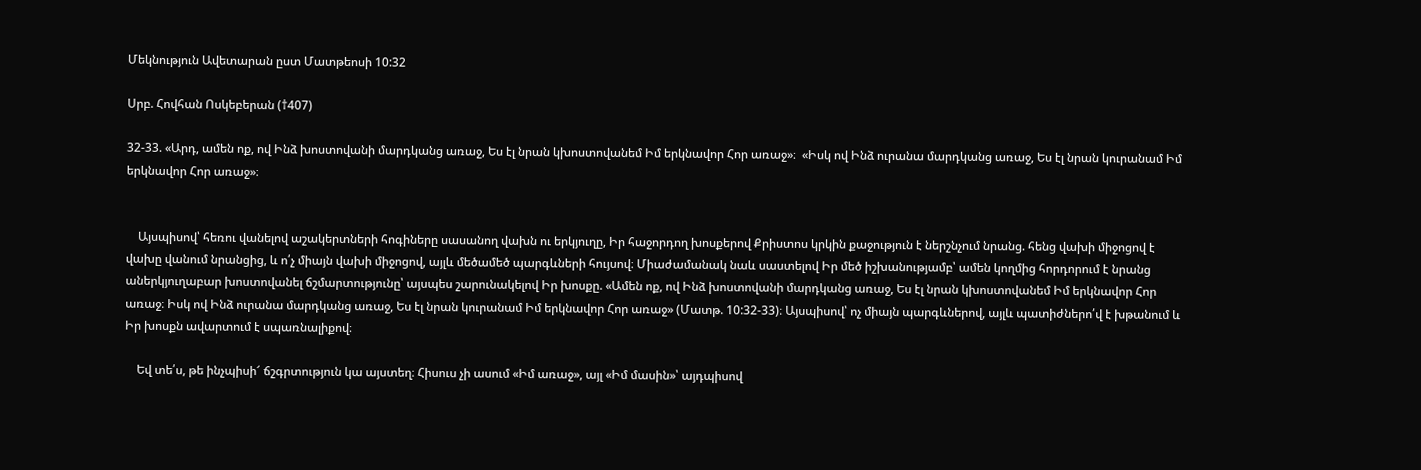Մեկնություն Ավետարան ըստ Մատթեոսի 10:32

Սրբ. Հովհան Ոսկեբերան (†407)

32-33. «Արդ, ամեն ոք, ով Ինձ խոստովանի մարդկանց առաջ, Ես էլ նրան կխոստովանեմ Իմ երկնավոր Հոր առաջ»։  «Իսկ ով Ինձ ուրանա մարդկանց առաջ, Ես էլ նրան կուրանամ Իմ երկնավոր Հոր առաջ»։


    Այսպիսով՝ հեռու վանելով աշակերտների հոգիները սասանող վախն ու երկյուղը, Իր հաջորդող խոսքերով Քրիստոս կրկին քաջություն է ներշնչում նրանց. հենց վախի միջոցով է վախը վանում նրանցից, և ո՛չ միայն վախի միջոցով, այլև մեծամեծ պարգևների հույսով։ Միաժամանակ նաև սաստելով Իր մեծ իշխանությամբ՝ ամեն կողմից հորդորում է նրանց աներկյուղաբար խոստովանել ճշմարտությունը՝ այսպես շարունակելով Իր խոսքը. «Ամեն ոք, ով Ինձ խոստովանի մարդկանց առաջ, Ես էլ նրան կխոստովանեմ Իմ երկնավոր Հոր առաջ։ Իսկ ով Ինձ ուրանա մարդկանց առաջ, Ես էլ նրան կուրանամ Իմ երկնավոր Հոր առաջ» (Մատթ. 10:32-33)։ Այսպիսով՝ ոչ միայն պարգևներով, այլև պատիժներո՛վ է խթանում և Իր խոսքն ավարտում է սպառնալիքով։

    Եվ տե՛ս, թե ինչպիսի՜ ճշգրտություն կա այստեղ։ Հիսուս չի ասում «Իմ առաջ», այլ «Իմ մասին»՝ այդպիսով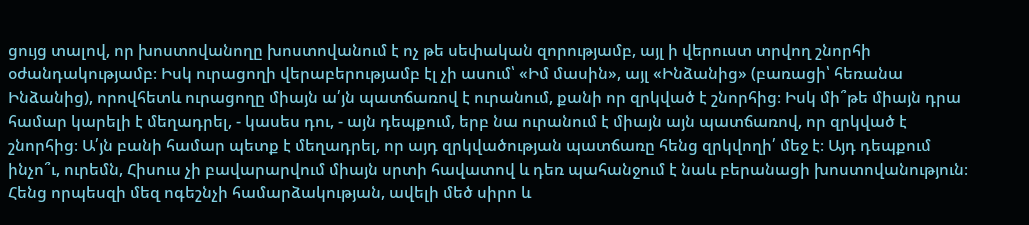ցույց տալով, որ խոստովանողը խոստովանում է ոչ թե սեփական զորությամբ, այլ ի վերուստ տրվող շնորհի օժանդակությամբ։ Իսկ ուրացողի վերաբերությամբ էլ չի ասում՝ «Իմ մասին», այլ «Ինձանից» (բառացի՝ հեռանա Ինձանից), որովհետև ուրացողը միայն ա՛յն պատճառով է ուրանում, քանի որ զրկված է շնորհից։ Իսկ մի՞թե միայն դրա համար կարելի է մեղադրել, - կասես դու, - այն դեպքում, երբ նա ուրանում է միայն այն պատճառով, որ զրկված է շնորհից։ Ա՛յն բանի համար պետք է մեղադրել, որ այդ զրկվածության պատճառը հենց զրկվողի՛ մեջ է։ Այդ դեպքում ինչո՞ւ, ուրեմն, Հիսուս չի բավարարվում միայն սրտի հավատով և դեռ պահանջում է նաև բերանացի խոստովանություն։ Հենց որպեսզի մեզ ոգեշնչի համարձակության, ավելի մեծ սիրո և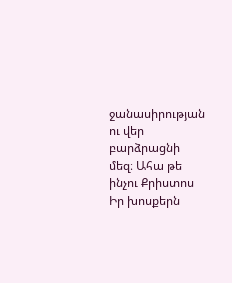ջանասիրության ու վեր բարձրացնի մեզ։ Ահա թե ինչու Քրիստոս Իր խոսքերն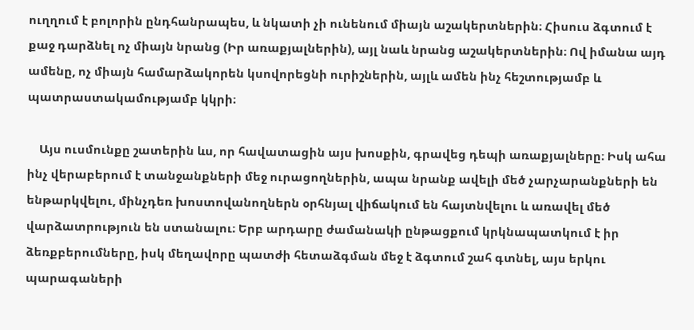ուղղում է բոլորին ընդհանրապես, և նկատի չի ունենում միայն աշակերտներին։ Հիսուս ձգտում է քաջ դարձնել ոչ միայն նրանց (Իր առաքյալներին), այլ նաև նրանց աշակերտներին։ Ով իմանա այդ ամենը, ոչ միայն համարձակորեն կսովորեցնի ուրիշներին, այլև ամեն ինչ հեշտությամբ և պատրաստակամությամբ կկրի։

    Այս ուսմունքը շատերին ևս, որ հավատացին այս խոսքին, գրավեց դեպի առաքյալները։ Իսկ ահա ինչ վերաբերում է տանջանքների մեջ ուրացողներին, ապա նրանք ավելի մեծ չարչարանքների են ենթարկվելու, մինչդեռ խոստովանողներն օրհնյալ վիճակում են հայտնվելու և առավել մեծ վարձատրություն են ստանալու։ Երբ արդարը ժամանակի ընթացքում կրկնապատկում է իր ձեռքբերումները, իսկ մեղավորը պատժի հետաձգման մեջ է ձգտում շահ գտնել, այս երկու պարագաների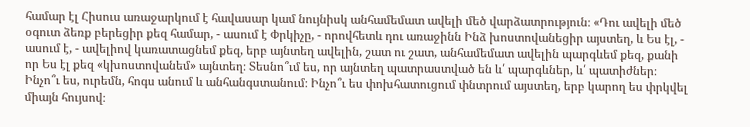համար էլ Հիսուս առաջարկում է հավասար կամ նույնիսկ անհամեմատ ավելի մեծ վարձատրություն։ «Դու ավելի մեծ օգուտ ձեռք բերեցիր քեզ համար, - ասում է Փրկիչը, - որովհետև դու առաջինն Ինձ խոստովանեցիր այստեղ, և Ես էլ, - ասում է, - ավելիով կառատացնեմ քեզ, երբ այնտեղ ավելին, շատ ու շատ, անհամեմատ ավելին պարգևեմ քեզ, քանի որ Ես էլ քեզ «կխոստովանեմ» այնտեղ։ Տեսնո՞ւմ ես, որ այնտեղ պատրաստված են և՛ պարգևներ, և՛ պատիժներ։ Ինչո՞ւ ես, ուրեմն, հոգս անում և անհանգստանում։ Ինչո՞ւ ես փոխհատուցում փնտրում այստեղ, երբ կարող ես փրկվել միայն հույսով։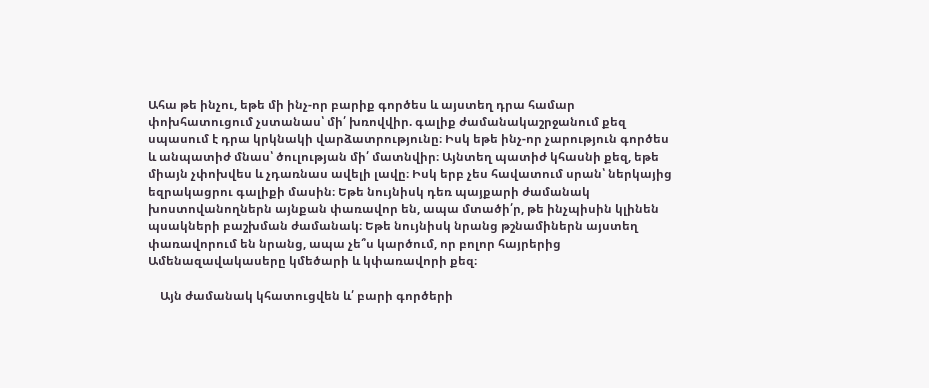Ահա թե ինչու, եթե մի ինչ-որ բարիք գործես և այստեղ դրա համար փոխհատուցում չստանաս՝ մի՛ խռովվիր. գալիք ժամանակաշրջանում քեզ սպասում է դրա կրկնակի վարձատրությունը։ Իսկ եթե ինչ-որ չարություն գործես և անպատիժ մնաս՝ ծուլության մի՛ մատնվիր։ Այնտեղ պատիժ կհասնի քեզ, եթե միայն չփոխվես և չդառնաս ավելի լավը։ Իսկ երբ չես հավատում սրան՝ ներկայից եզրակացրու գալիքի մասին։ Եթե նույնիսկ դեռ պայքարի ժամանակ խոստովանողներն այնքան փառավոր են, ապա մտածի՛ր, թե ինչպիսին կլինեն պսակների բաշխման ժամանակ։ Եթե նույնիսկ նրանց թշնամիներն այստեղ փառավորում են նրանց, ապա չե՞ս կարծում, որ բոլոր հայրերից Ամենազավակասերը կմեծարի և կփառավորի քեզ։

    Այն ժամանակ կհատուցվեն և՛ բարի գործերի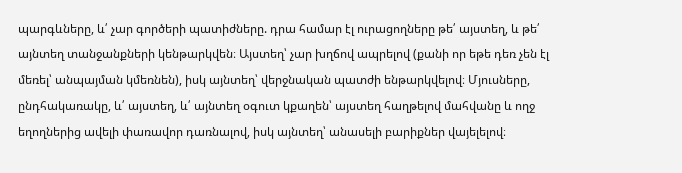պարգևները, և՛ չար գործերի պատիժները. դրա համար էլ ուրացողները թե՛ այստեղ, և թե՛ այնտեղ տանջանքների կենթարկվեն։ Այստեղ՝ չար խղճով ապրելով (քանի որ եթե դեռ չեն էլ մեռել՝ անպայման կմեռնեն), իսկ այնտեղ՝ վերջնական պատժի ենթարկվելով։ Մյուսները, ընդհակառակը, և՛ այստեղ, և՛ այնտեղ օգուտ կքաղեն՝ այստեղ հաղթելով մահվանը և ողջ եղողներից ավելի փառավոր դառնալով, իսկ այնտեղ՝ անասելի բարիքներ վայելելով։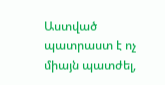Աստված պատրաստ է ոչ միայն պատժել,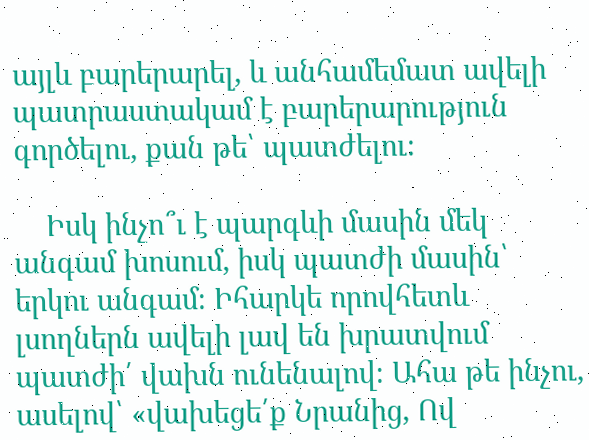այլև բարերարել, և անհամեմատ ավելի պատրաստակամ է բարերարություն գործելու, քան թե՝ պատժելու։

    Իսկ ինչո՞ւ է պարգևի մասին մեկ անգամ խոսում, իսկ պատժի մասին՝ երկու անգամ։ Իհարկե որովհետև լսողներն ավելի լավ են խրատվում պատժի՛ վախն ունենալով։ Ահա թե ինչու, ասելով՝ «վախեցե՛ք Նրանից, Ով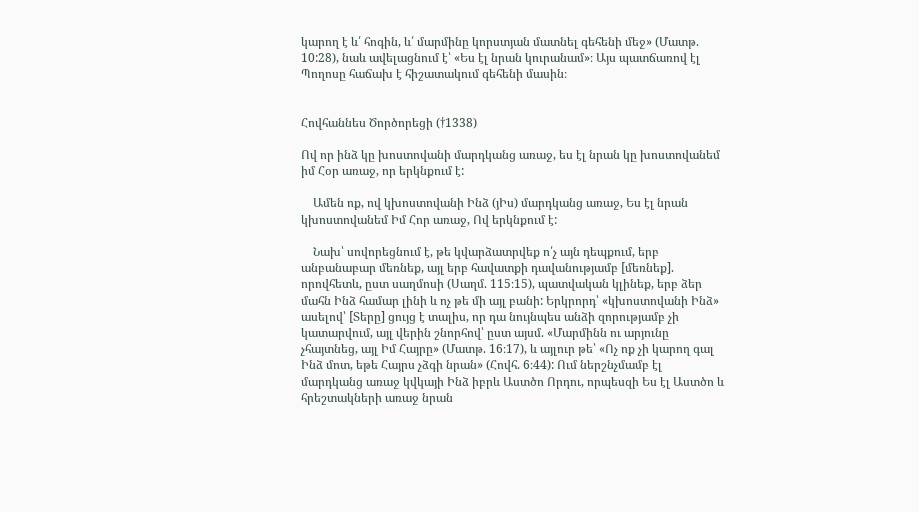կարող է և՛ հոգին, և՛ մարմինը կորստյան մատնել գեհենի մեջ» (Մատթ. 10:28), նաև ավելացնում է՝ «Ես էլ նրան կուրանամ»։ Այս պատճառով էլ Պողոսը հաճախ է հիշատակում գեհենի մասին։


Հովհաննես Ծործորեցի (†1338)

Ով որ ինձ կը խոստովանի մարդկանց առաջ, ես էլ նրան կը խոստովանեմ իմ Հօր առաջ, որ երկնքում է:

    Ամեն ոք, ով կխոստովանի Ինձ (յԻս) մարդկանց առաջ, Ես էլ նրան կխոստովանեմ Իմ Հոր առաջ, Ով երկնքում է:

    Նախ՝ սովորեցնում է, թե կվարձատրվեք ո՛չ այն դեպքում, երբ անբանաբար մեռնեք, այլ երբ հավատքի դավանությամբ [մեռնեք]. որովհետև, ըստ սաղմոսի (Սաղմ. 115։15), պատվական կլինեք, երբ ձեր մահն Ինձ համար լինի և ոչ թե մի այլ բանի: Երկրորդ՝ «կխոստովանի Ինձ» ասելով՝ [Տերը] ցույց է տալիս, որ դա նույնպես անձի զորությամբ չի կատարվում, այլ վերին շնորհով՝ ըստ այսմ. «Մարմինն ու արյունը չհայտնեց, այլ Իմ Հայրը» (Մատթ. 16։17), և այլուր թե՝ «Ոչ ոք չի կարող գալ Ինձ մոտ, եթե Հայրս չձգի նրան» (Հովհ. 6։44): Ում ներշնչմամբ էլ մարդկանց առաջ կվկայի Ինձ իբրև Աստծո Որդու, որպեսզի Ես էլ Աստծո և հրեշտակների առաջ նրան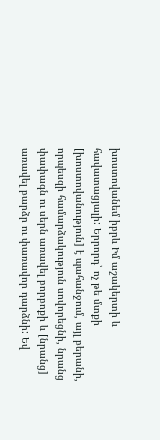խոստովանեմ իբրև Իմ աշակերտի և հավատացյալի: Երրորդ՝ ոչ թե մտքի [խոստովանություն] է պահանջում, այլ բերանի, որպեսզի համարձակություն սովորեցնի, նրանց փափագն ու սերն առավել բորբոքի և [նրանց] առավել բարձր ու փառավոր դարձնի: Եվ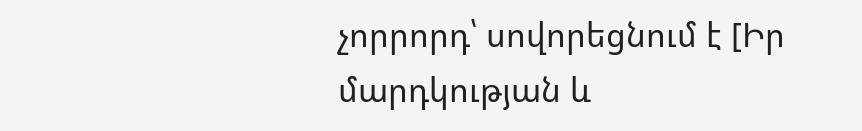չորրորդ՝ սովորեցնում է [Իր մարդկության և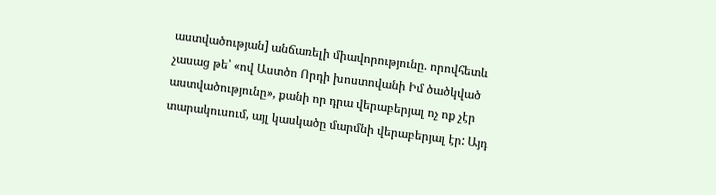աստվածության] անճառելի միավորությունը. որովհետև չասաց թե՝ «ով Աստծո Որդի խոստովանի Իմ ծածկված աստվածությունը», քանի որ դրա վերաբերյալ ոչ ոք չէր տարակուսում, այլ կասկածը մարմնի վերաբերյալ էր: Այդ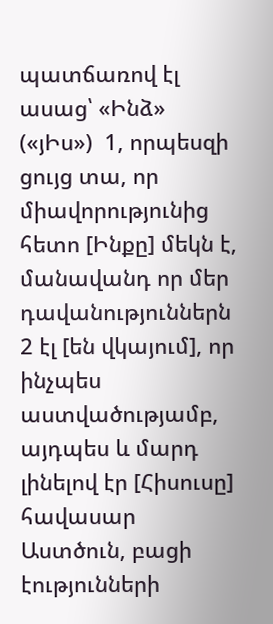պատճառով էլ ասաց՝ «Ինձ» («յԻս»)  1, որպեսզի ցույց տա, որ միավորությունից հետո [Ինքը] մեկն է, մանավանդ որ մեր դավանություններն  2 էլ [են վկայում], որ ինչպես աստվածությամբ, այդպես և մարդ լինելով էր [Հիսուսը] հավասար Աստծուն, բացի էությունների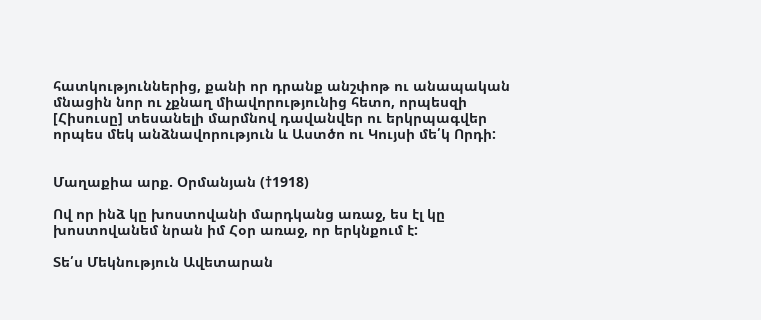հատկություններից, քանի որ դրանք անշփոթ ու անապական մնացին նոր ու չքնաղ միավորությունից հետո, որպեսզի [Հիսուսը] տեսանելի մարմնով դավանվեր ու երկրպագվեր որպես մեկ անձնավորություն և Աստծո ու Կույսի մե՛կ Որդի:


Մաղաքիա արք. Օրմանյան (†1918)

Ով որ ինձ կը խոստովանի մարդկանց առաջ, ես էլ կը խոստովանեմ նրան իմ Հօր առաջ, որ երկնքում է:

Տե՛ս Մեկնություն Ավետարան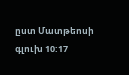ըստ Մատթեոսի գլուխ 10:17